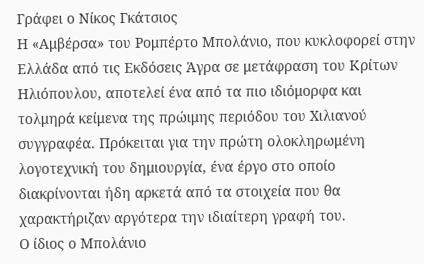Γράφει ο Νίκος Γκάτσιος
Η «Αμβέρσα» του Ρομπέρτο Μπολάνιο, που κυκλοφορεί στην Ελλάδα από τις Εκδόσεις Άγρα σε μετάφραση του Κρίτων Ηλιόπουλου, αποτελεί ένα από τα πιο ιδιόμορφα και τολμηρά κείμενα της πρώιμης περιόδου του Χιλιανού συγγραφέα. Πρόκειται για την πρώτη ολοκληρωμένη λογοτεχνική του δημιουργία, ένα έργο στο οποίο διακρίνονται ήδη αρκετά από τα στοιχεία που θα χαρακτήριζαν αργότερα την ιδιαίτερη γραφή του.
Ο ίδιος ο Μπολάνιο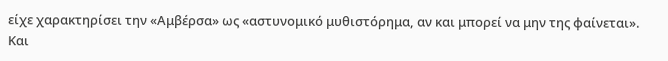είχε χαρακτηρίσει την «Αμβέρσα» ως «αστυνομικό μυθιστόρημα, αν και μπορεί να μην της φαίνεται». Και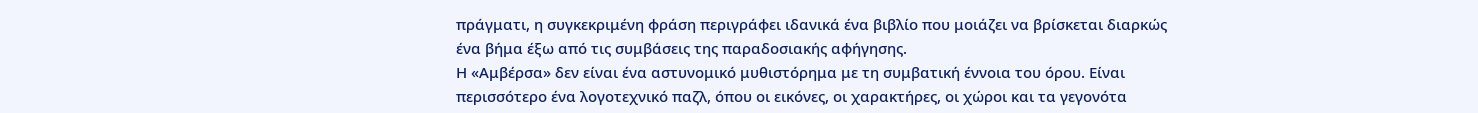πράγματι, η συγκεκριμένη φράση περιγράφει ιδανικά ένα βιβλίο που μοιάζει να βρίσκεται διαρκώς ένα βήμα έξω από τις συμβάσεις της παραδοσιακής αφήγησης.
Η «Αμβέρσα» δεν είναι ένα αστυνομικό μυθιστόρημα με τη συμβατική έννοια του όρου. Είναι περισσότερο ένα λογοτεχνικό παζλ, όπου οι εικόνες, οι χαρακτήρες, οι χώροι και τα γεγονότα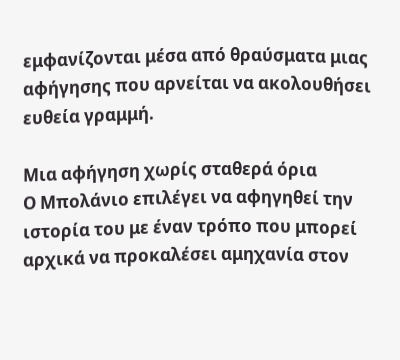εμφανίζονται μέσα από θραύσματα μιας αφήγησης που αρνείται να ακολουθήσει ευθεία γραμμή.

Μια αφήγηση χωρίς σταθερά όρια
Ο Μπολάνιο επιλέγει να αφηγηθεί την ιστορία του με έναν τρόπο που μπορεί αρχικά να προκαλέσει αμηχανία στον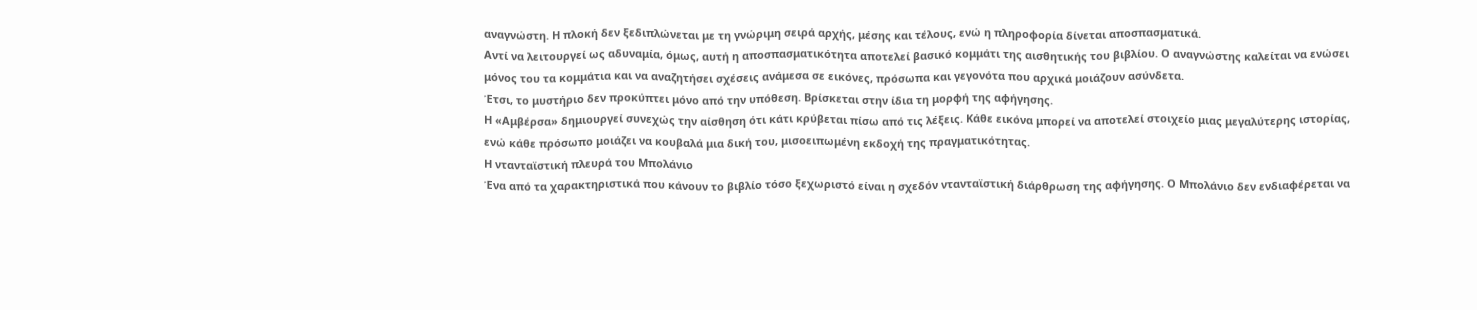αναγνώστη. Η πλοκή δεν ξεδιπλώνεται με τη γνώριμη σειρά αρχής, μέσης και τέλους, ενώ η πληροφορία δίνεται αποσπασματικά.
Αντί να λειτουργεί ως αδυναμία, όμως, αυτή η αποσπασματικότητα αποτελεί βασικό κομμάτι της αισθητικής του βιβλίου. Ο αναγνώστης καλείται να ενώσει μόνος του τα κομμάτια και να αναζητήσει σχέσεις ανάμεσα σε εικόνες, πρόσωπα και γεγονότα που αρχικά μοιάζουν ασύνδετα.
Έτσι, το μυστήριο δεν προκύπτει μόνο από την υπόθεση. Βρίσκεται στην ίδια τη μορφή της αφήγησης.
Η «Αμβέρσα» δημιουργεί συνεχώς την αίσθηση ότι κάτι κρύβεται πίσω από τις λέξεις. Κάθε εικόνα μπορεί να αποτελεί στοιχείο μιας μεγαλύτερης ιστορίας, ενώ κάθε πρόσωπο μοιάζει να κουβαλά μια δική του, μισοειπωμένη εκδοχή της πραγματικότητας.
Η ντανταϊστική πλευρά του Μπολάνιο
Ένα από τα χαρακτηριστικά που κάνουν το βιβλίο τόσο ξεχωριστό είναι η σχεδόν ντανταϊστική διάρθρωση της αφήγησης. Ο Μπολάνιο δεν ενδιαφέρεται να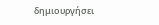δημιουργήσει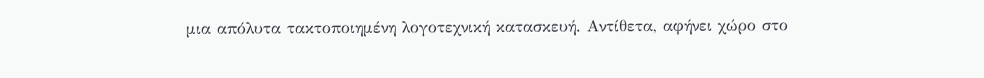μια απόλυτα τακτοποιημένη λογοτεχνική κατασκευή. Αντίθετα, αφήνει χώρο στο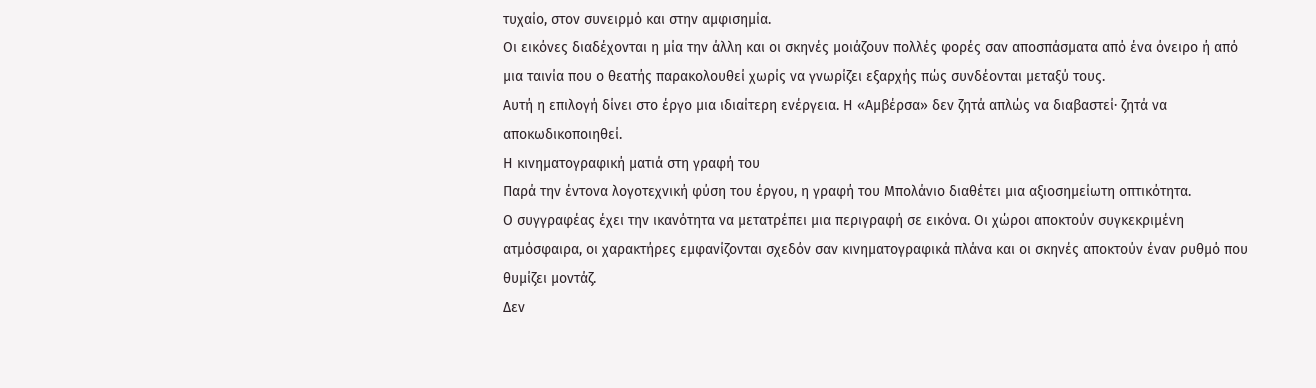τυχαίο, στον συνειρμό και στην αμφισημία.
Οι εικόνες διαδέχονται η μία την άλλη και οι σκηνές μοιάζουν πολλές φορές σαν αποσπάσματα από ένα όνειρο ή από μια ταινία που ο θεατής παρακολουθεί χωρίς να γνωρίζει εξαρχής πώς συνδέονται μεταξύ τους.
Αυτή η επιλογή δίνει στο έργο μια ιδιαίτερη ενέργεια. Η «Αμβέρσα» δεν ζητά απλώς να διαβαστεί· ζητά να αποκωδικοποιηθεί.
Η κινηματογραφική ματιά στη γραφή του
Παρά την έντονα λογοτεχνική φύση του έργου, η γραφή του Μπολάνιο διαθέτει μια αξιοσημείωτη οπτικότητα.
Ο συγγραφέας έχει την ικανότητα να μετατρέπει μια περιγραφή σε εικόνα. Οι χώροι αποκτούν συγκεκριμένη ατμόσφαιρα, οι χαρακτήρες εμφανίζονται σχεδόν σαν κινηματογραφικά πλάνα και οι σκηνές αποκτούν έναν ρυθμό που θυμίζει μοντάζ.
Δεν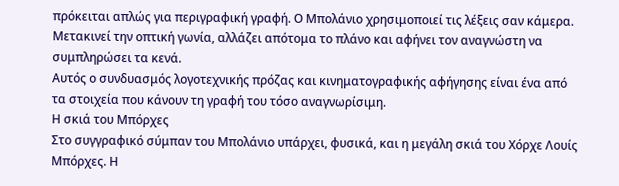πρόκειται απλώς για περιγραφική γραφή. Ο Μπολάνιο χρησιμοποιεί τις λέξεις σαν κάμερα. Μετακινεί την οπτική γωνία, αλλάζει απότομα το πλάνο και αφήνει τον αναγνώστη να συμπληρώσει τα κενά.
Αυτός ο συνδυασμός λογοτεχνικής πρόζας και κινηματογραφικής αφήγησης είναι ένα από τα στοιχεία που κάνουν τη γραφή του τόσο αναγνωρίσιμη.
Η σκιά του Μπόρχες
Στο συγγραφικό σύμπαν του Μπολάνιο υπάρχει, φυσικά, και η μεγάλη σκιά του Χόρχε Λουίς Μπόρχες. Η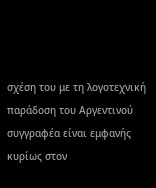σχέση του με τη λογοτεχνική παράδοση του Αργεντινού συγγραφέα είναι εμφανής κυρίως στον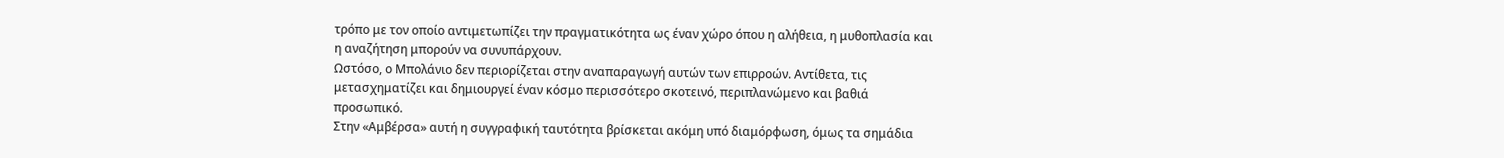τρόπο με τον οποίο αντιμετωπίζει την πραγματικότητα ως έναν χώρο όπου η αλήθεια, η μυθοπλασία και η αναζήτηση μπορούν να συνυπάρχουν.
Ωστόσο, ο Μπολάνιο δεν περιορίζεται στην αναπαραγωγή αυτών των επιρροών. Αντίθετα, τις μετασχηματίζει και δημιουργεί έναν κόσμο περισσότερο σκοτεινό, περιπλανώμενο και βαθιά προσωπικό.
Στην «Αμβέρσα» αυτή η συγγραφική ταυτότητα βρίσκεται ακόμη υπό διαμόρφωση, όμως τα σημάδια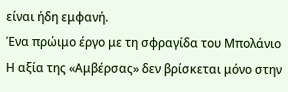είναι ήδη εμφανή.
Ένα πρώιμο έργο με τη σφραγίδα του Μπολάνιο
Η αξία της «Αμβέρσας» δεν βρίσκεται μόνο στην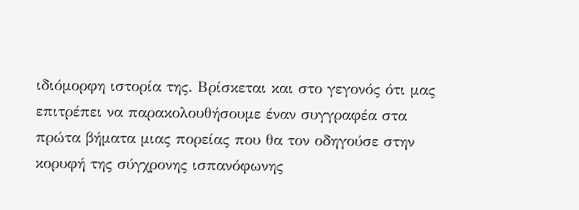ιδιόμορφη ιστορία της. Βρίσκεται και στο γεγονός ότι μας επιτρέπει να παρακολουθήσουμε έναν συγγραφέα στα πρώτα βήματα μιας πορείας που θα τον οδηγούσε στην κορυφή της σύγχρονης ισπανόφωνης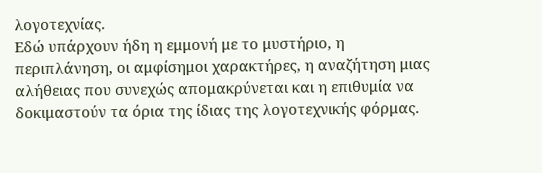λογοτεχνίας.
Εδώ υπάρχουν ήδη η εμμονή με το μυστήριο, η περιπλάνηση, οι αμφίσημοι χαρακτήρες, η αναζήτηση μιας αλήθειας που συνεχώς απομακρύνεται και η επιθυμία να δοκιμαστούν τα όρια της ίδιας της λογοτεχνικής φόρμας.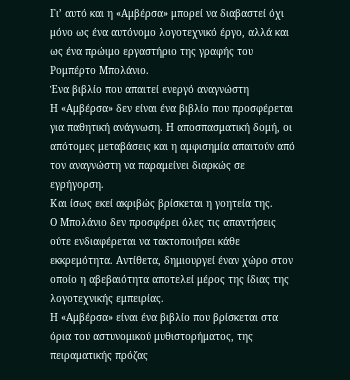Γι’ αυτό και η «Αμβέρσα» μπορεί να διαβαστεί όχι μόνο ως ένα αυτόνομο λογοτεχνικό έργο, αλλά και ως ένα πρώιμο εργαστήριο της γραφής του Ρομπέρτο Μπολάνιο.
Ένα βιβλίο που απαιτεί ενεργό αναγνώστη
Η «Αμβέρσα» δεν είναι ένα βιβλίο που προσφέρεται για παθητική ανάγνωση. Η αποσπασματική δομή, οι απότομες μεταβάσεις και η αμφισημία απαιτούν από τον αναγνώστη να παραμείνει διαρκώς σε εγρήγορση.
Και ίσως εκεί ακριβώς βρίσκεται η γοητεία της.
Ο Μπολάνιο δεν προσφέρει όλες τις απαντήσεις ούτε ενδιαφέρεται να τακτοποιήσει κάθε εκκρεμότητα. Αντίθετα, δημιουργεί έναν χώρο στον οποίο η αβεβαιότητα αποτελεί μέρος της ίδιας της λογοτεχνικής εμπειρίας.
Η «Αμβέρσα» είναι ένα βιβλίο που βρίσκεται στα όρια του αστυνομικού μυθιστορήματος, της πειραματικής πρόζας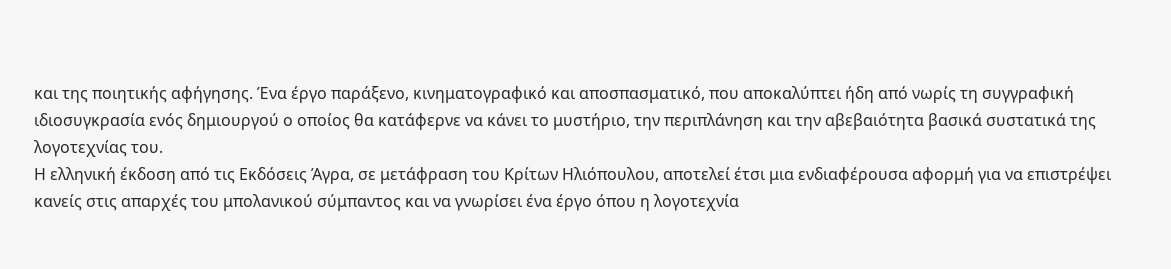και της ποιητικής αφήγησης. Ένα έργο παράξενο, κινηματογραφικό και αποσπασματικό, που αποκαλύπτει ήδη από νωρίς τη συγγραφική ιδιοσυγκρασία ενός δημιουργού ο οποίος θα κατάφερνε να κάνει το μυστήριο, την περιπλάνηση και την αβεβαιότητα βασικά συστατικά της λογοτεχνίας του.
Η ελληνική έκδοση από τις Εκδόσεις Άγρα, σε μετάφραση του Κρίτων Ηλιόπουλου, αποτελεί έτσι μια ενδιαφέρουσα αφορμή για να επιστρέψει κανείς στις απαρχές του μπολανικού σύμπαντος και να γνωρίσει ένα έργο όπου η λογοτεχνία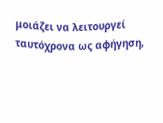μοιάζει να λειτουργεί ταυτόχρονα ως αφήγηση,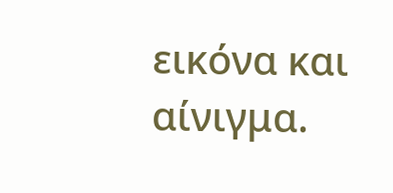εικόνα και αίνιγμα.